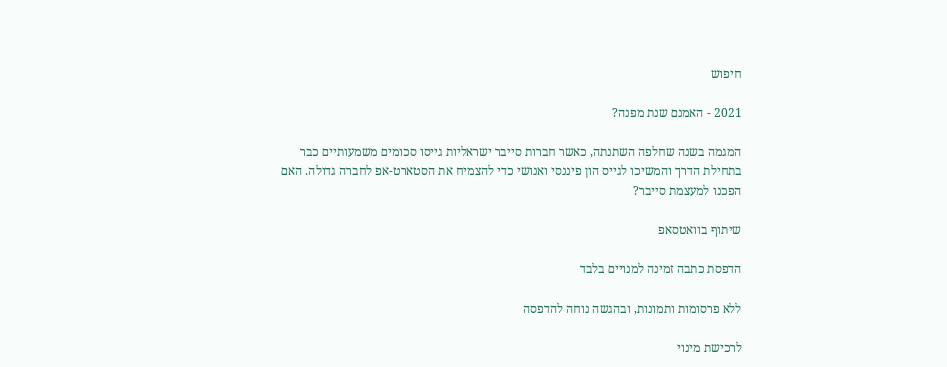חיפוש

2021 - האמנם שנת מפנה?

המגמה בשנה שחלפה השתנתה, כאשר חברות סייבר ישראליות גייסו סכומים משמעותיים כבר בתחילת הדרך והמשיכו לגייס הון פיננסי ואנושי כדי להצמיח את הסטארט-אפ לחברה גדולה. האם הפכנו למעצמת סייבר?

שיתוף בוואטסאפ

הדפסת כתבה זמינה למנויים בלבד

ללא פרסומות ותמונות, ובהגשה נוחה להדפסה

לרכישת מינוי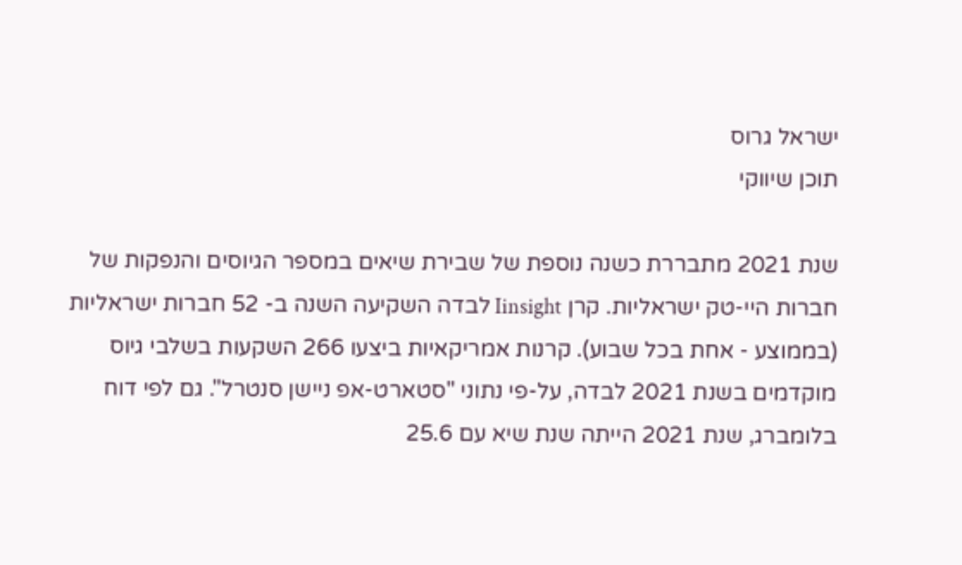ישראל גרוס
תוכן שיווקי

שנת 2021 מתבררת כשנה נוספת של שבירת שיאים במספר הגיוסים והנפקות של חברות היי-טק ישראליות. קרן Iinsight לבדה השקיעה השנה ב- 52 חברות ישראליות (בממוצע - אחת בכל שבוע). קרנות אמריקאיות ביצעו 266 השקעות בשלבי גיוס מוקדמים בשנת 2021 לבדה, על-פי נתוני "סטארט-אפ ניישן סנטרל". גם לפי דוח בלומברג, שנת 2021 הייתה שנת שיא עם 25.6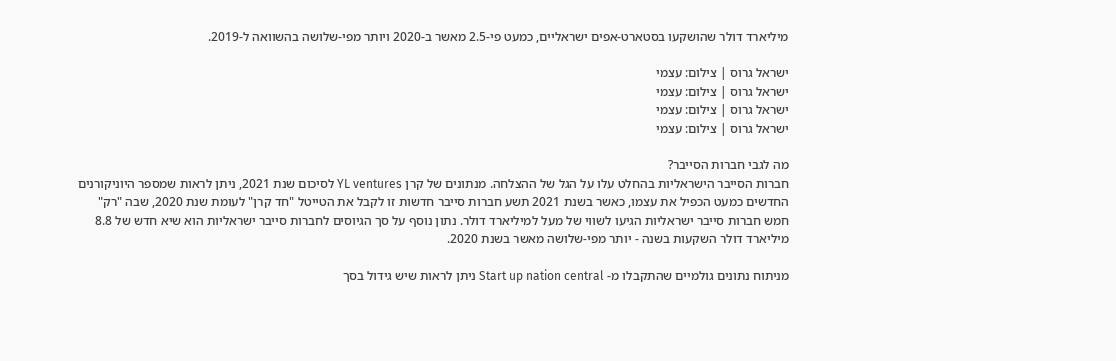מיליארד דולר שהושקעו בסטארט-אפים ישראליים, כמעט פי-2.5 מאשר ב-2020 ויותר מפי-שלושה בהשוואה ל-2019.

ישראל גרוס | צילום: עצמי
ישראל גרוס | צילום: עצמי
ישראל גרוס | צילום: עצמי
ישראל גרוס | צילום: עצמי

מה לגבי חברות הסייבר?
חברות הסייבר הישראליות בהחלט עלו על הגל של ההצלחה. מנתונים של קרן YL ventures לסיכום שנת 2021, ניתן לראות שמספר היוניקורנים החדשים כמעט הכפיל את עצמו, כאשר בשנת 2021 תשע חברות סייבר חדשות זו לקבל את הטייטל "חד קרן" לעומת שנת 2020, שבה "רק" חמש חברות סייבר ישראליות הגיעו לשווי של מעל למיליארד דולר. נתון נוסף על סך הגיוסים לחברות סייבר ישראליות הוא שיא חדש של 8.8 מיליארד דולר השקעות בשנה - יותר מפי-שלושה מאשר בשנת 2020.

מניתוח נתונים גולמיים שהתקבלו מ- Start up nation central ניתן לראות שיש גידול בסך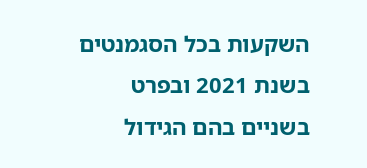השקעות בכל הסגמנטים בשנת 2021 ובפרט בשניים בהם הגידול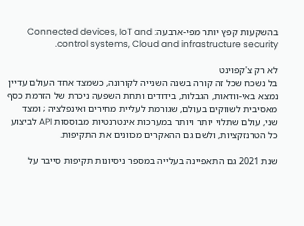בהשקעות קפץ יותר מפי-ארבעה: Connected devices, IoT and control systems, Cloud and infrastructure security.

לא רק צ'קפוינט
בל נשכח שכל זה קורה בשנה השנייה לקורונה, כשמצד אחד העולם עדיין נמצא באי-וודאות, הגבלות, בידודים ותחת השפעה ניכרת של הזרמת כסף מאסיבית לשווקים בעולם, שגורמת לעליית מחירים ואינפלציה ; ומצד שני, עולם שתלוי יותר ויותר במערכות אינטרנטיות מבוססות API לביצוע כל הטרנזקציות, ולשם גם ההאקרים מכוונים את התקיפות.

שנת 2021 גם התאפיינה בעלייה במספר ניסיונות תקיפות סייבר על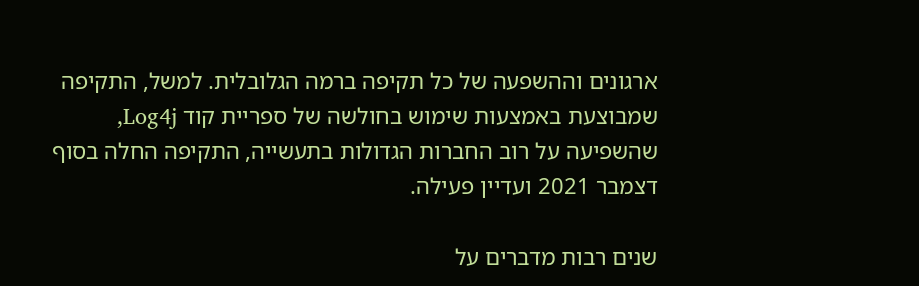ארגונים וההשפעה של כל תקיפה ברמה הגלובלית. למשל, התקיפה שמבוצעת באמצעות שימוש בחולשה של ספריית קוד Log4j, שהשפיעה על רוב החברות הגדולות בתעשייה, התקיפה החלה בסוף דצמבר 2021 ועדיין פעילה.

שנים רבות מדברים על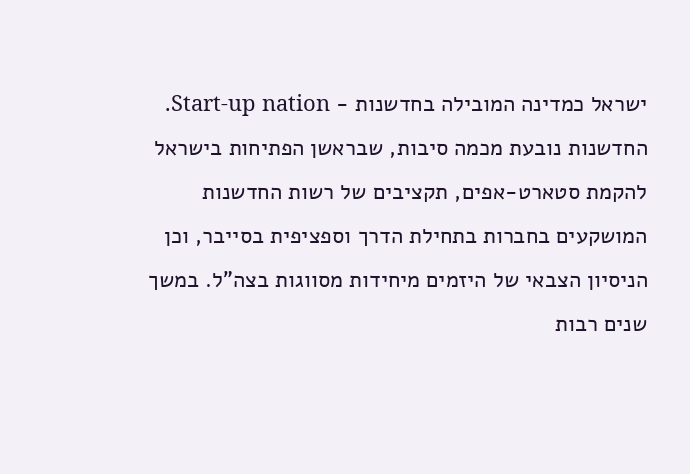ישראל כמדינה המובילה בחדשנות - Start-up nation. החדשנות נובעת מכמה סיבות, שבראשן הפתיחות בישראל להקמת סטארט-אפים, תקציבים של רשות החדשנות המושקעים בחברות בתחילת הדרך וספציפית בסייבר, וכן הניסיון הצבאי של היזמים מיחידות מסווגות בצה"ל. במשך שנים רבות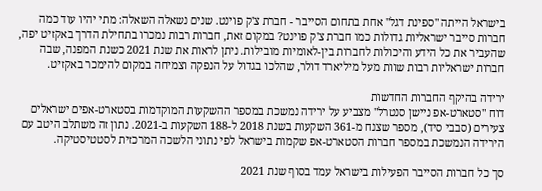בישראל הייתה "ספינת דגל" אחת בתחום הסייבר - חברת צ'ק פוינט. שנים נשאלה השאלה: מתי יהיו עוד כמה חברות סייבר ישראליות גדולות כמו חברת צ'ק פוינט? במקום זאת, חברות רבות נמכרו בתחילת הדרך באקזיט יפה, שהעביר את כל הידע והיכולות לחברות בין-לאומיות מובילות. ניתן לראות את שנת 2021 כשנת המפנה, שבה חברות ישראליות רבות שוות מעל מיליארד דולר, שהלכו בגדול על הנפקה וצמיחה במקום להימכר באקזיט.

ירידה בהיקף החברות החדשות
דוח "סטארט-אפ ניישן סנטרל" מצביע על ירידה נמשכת במספר ההשקעות המוקדמות בסטארט-אפים ישראלים צעירים (סבבי סיד), מספר שצנח מ-361 השקעות בשנת 2018 ל-188 השקעות ב-2021. נתון זה משתלב היטב עם הירידה הנמשכת במספר חברות הסטארט-אפ שקמות בישראל לפי נתוני הלשכה המרכזית לסטטיסטיקה.

סך כל חברות הסייבר הפעילות בישראל עמד בסוף שנת 2021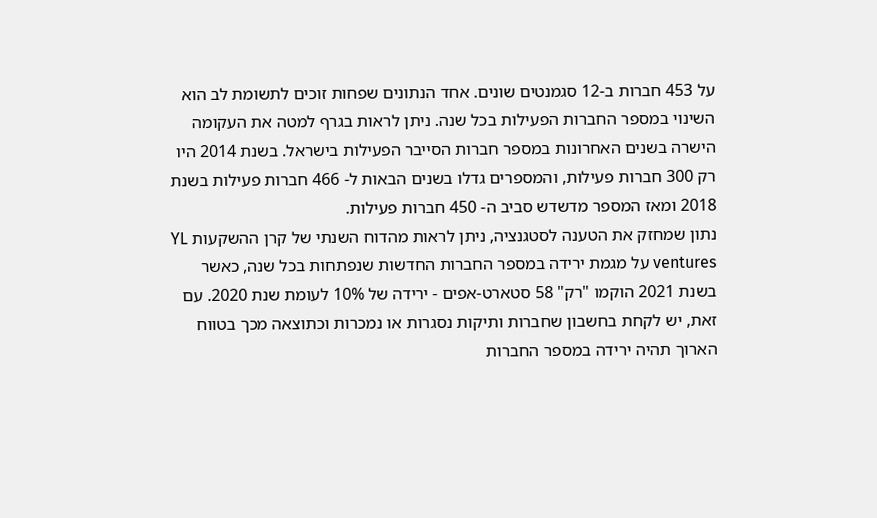על 453 חברות ב-12 סגמנטים שונים. אחד הנתונים שפחות זוכים לתשומת לב הוא השינוי במספר החברות הפעילות בכל שנה. ניתן לראות בגרף למטה את העקומה הישרה בשנים האחרונות במספר חברות הסייבר הפעילות בישראל. בשנת 2014 היו רק 300 חברות פעילות, והמספרים גדלו בשנים הבאות ל- 466 חברות פעילות בשנת 2018 ומאז המספר מדשדש סביב ה- 450 חברות פעילות.
נתון שמחזק את הטענה לסטגנציה, ניתן לראות מהדוח השנתי של קרן ההשקעות YL ventures על מגמת ירידה במספר החברות החדשות שנפתחות בכל שנה, כאשר בשנת 2021 הוקמו "רק" 58 סטארט-אפים - ירידה של 10% לעומת שנת 2020. עם זאת, יש לקחת בחשבון שחברות ותיקות נסגרות או נמכרות וכתוצאה מכך בטווח הארוך תהיה ירידה במספר החברות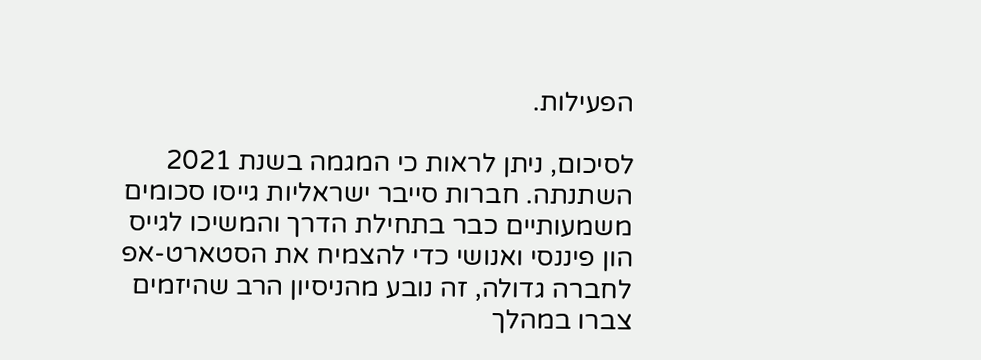הפעילות.

לסיכום, ניתן לראות כי המגמה בשנת 2021 השתנתה. חברות סייבר ישראליות גייסו סכומים משמעותיים כבר בתחילת הדרך והמשיכו לגייס הון פיננסי ואנושי כדי להצמיח את הסטארט-אפ לחברה גדולה, זה נובע מהניסיון הרב שהיזמים צברו במהלך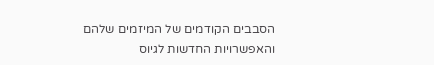הסבבים הקודמים של המיזמים שלהם והאפשרויות החדשות לגיוס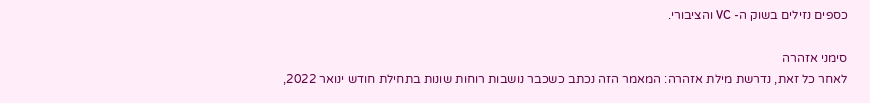כספים נזילים בשוק ה- VC והציבורי.

סימני אזהרה
לאחר כל זאת, נדרשת מילת אזהרה: המאמר הזה נכתב כשכבר נושבות רוחות שונות בתחילת חודש ינואר 2022,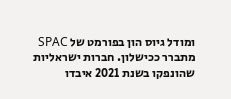ומודל גיוס הון בפורמט של SPAC מתברר ככישלון. חברות ישראליות שהונפקו בשנת 2021 איבדו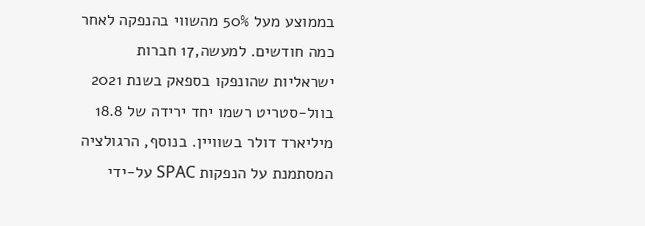בממוצע מעל 50% מהשווי בהנפקה לאחר כמה חודשים. למעשה,17 חברות ישראליות שהונפקו בספאק בשנת 2021 בוול-סטריט רשמו יחד ירידה של 18.8 מיליארד דולר בשוויין. בנוסף, הרגולציה המסתמנת על הנפקות SPAC על-ידי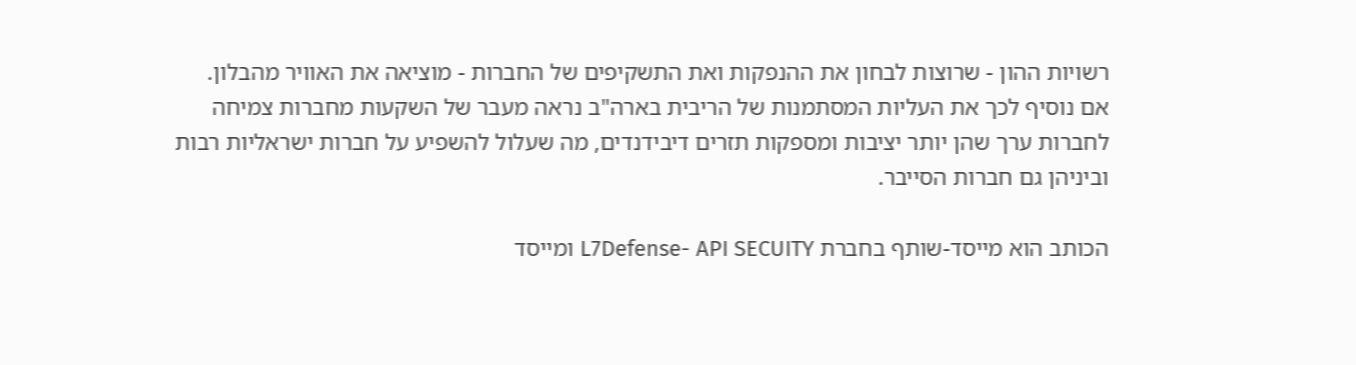רשויות ההון - שרוצות לבחון את ההנפקות ואת התשקיפים של החברות - מוציאה את האוויר מהבלון. אם נוסיף לכך את העליות המסתמנות של הריבית בארה"ב נראה מעבר של השקעות מחברות צמיחה לחברות ערך שהן יותר יציבות ומספקות תזרים דיבידנדים, מה שעלול להשפיע על חברות ישראליות רבות וביניהן גם חברות הסייבר.

הכותב הוא מייסד-שותף בחברת L7Defense- API SECUITY ומייסד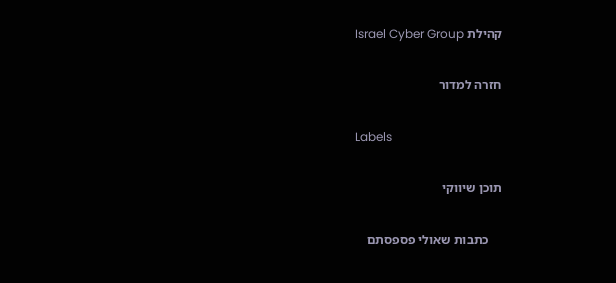קהילת Israel Cyber Group

חזרה למדור

Labels

תוכן שיווקי

    כתבות שאולי פספסתם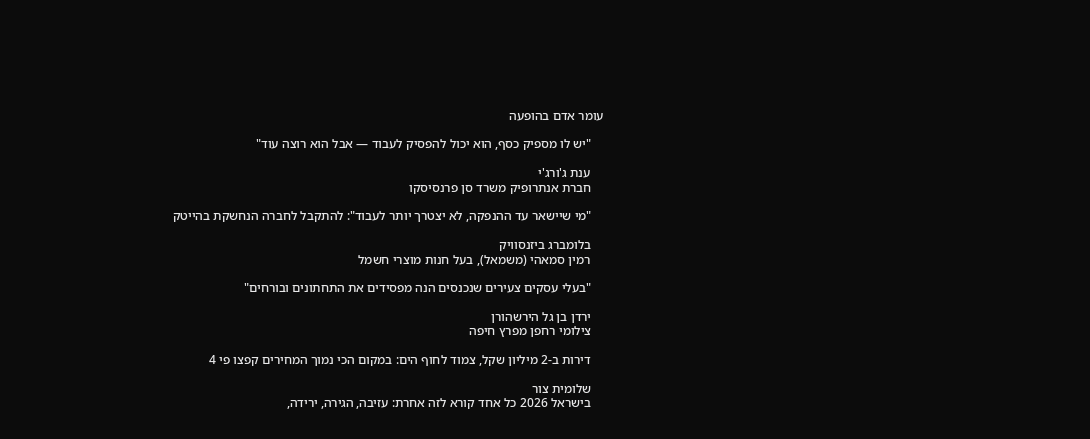עומר אדם בהופעה

    "יש לו מספיק כסף, הוא יכול להפסיק לעבוד — אבל הוא רוצה עוד"

    ענת ג'ורג'י
    חברת אנתרופיק משרד סן פרנסיסקו

    "מי שיישאר עד ההנפקה, לא יצטרך יותר לעבוד": להתקבל לחברה הנחשקת בהייטק

    בלומברג ביזנסוויק
    רמין סמאהי (משמאל), בעל חנות מוצרי חשמל

    "בעלי עסקים צעירים שנכנסים הנה מפסידים את התחתונים ובורחים"

    ירדן בן גל הירשהורן
    צילומי רחפן מפרץ חיפה

    דירות ב-2 מיליון שקל, צמוד לחוף הים: במקום הכי נמוך המחירים קפצו פי 4

    שלומית צור
    בישראל 2026 כל אחד קורא לזה אחרת: עזיבה, הגירה, ירידה,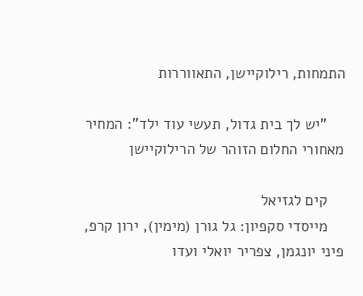התמחות, רילוקיישן, התאווררות

    "יש לך בית גדול, תעשי עוד ילד": המחיר מאחורי החלום הזוהר של הרילוקיישן

    קים לגזיאל
    מייסדי סקפיון: גל גורן (מימין), ירון קרפ, פיני יונגמן, צפריר יואלי ועדו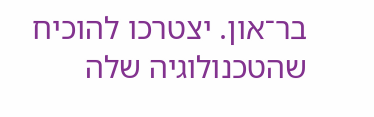בר־און. יצטרכו להוכיח שהטכנולוגיה שלה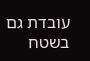עובדת גם בשטח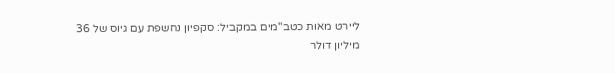ליירט מאות כטב"מים במקביל: סקפיון נחשפת עם גיוס של 36 מיליון דולר